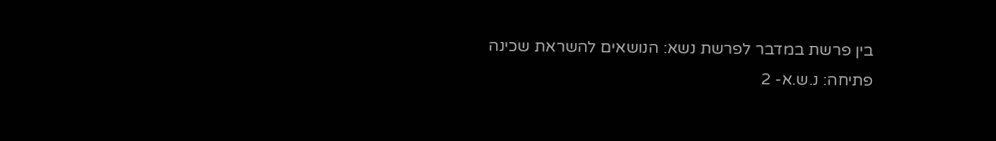בין פרשת במדבר לפרשת נשא: הנושאים להשראת שכינה
פתיחה: נ.ש.א- 2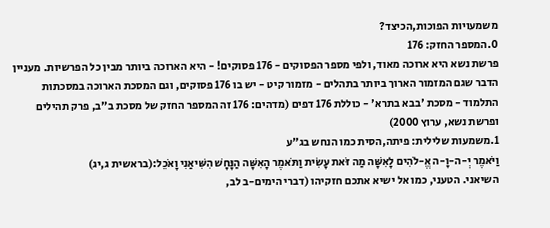משמעויות הפוכות,הכיצד?
0.המספר החזק: 176
פרשת נשא היא ארוכה מאוד, ולפי מספר הפסוקים - 176 פסוקים! - היא הארוכה ביותר מבין כל הפרשיות. מעניין הדבר שגם המזמור הארוך ביותר בתהלים - מזמור קיט - יש בו 176 פסוקים, וגם המסכת הארוכה במסכתות התלמוד - מסכת 'בבא בתרא' - כוללת 176 דפים (מדהים: 176 זה המספר החזק של מסכת ב"ב, פרק תהילים ופרשת נשא, ערוץ 2000)
1.משמעות שלילית: פיתה,הסית כמו הנחש בג"ע
וַיֹּאמֶר יְ-ה-וָ-ה אֱ-לֹהִים לָאִשָּׁה מַה זֹּאת עָשִׂית וַתֹּאמֶר הָאִשָּׁה הַנָּחָשׁ הִשִּׁיאַנִי וָאֹכֵל:(בראשית ג,יג)
השיאני. הטעני, כמו אל ישיא אתכם חזקיהו (דברי הימים-ב לב,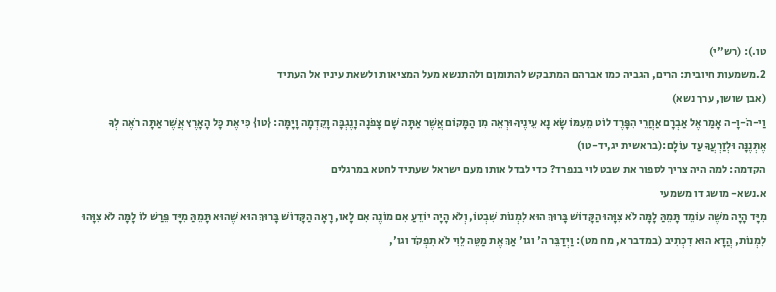טו.): (רש"י)
2.משמעות חיובית: הרים, הגביה כמו אברהם המתבקש להתומןם ולהתנשא מעל המציאות ולשאת עיניו אל העתיד
(אבן שושן, ערך נשא)
וַי-הֹ-וָ-ה אָמַר אֶל אַבְרָם אַחֲרֵי הִפָּרֶד לוֹט מֵעִמּוֹ שָׂא נָא עֵינֶיךָ וּרְאֵה מִן הַמָּקוֹם אֲשֶׁר אַתָּה שָׁם צָפֹנָה וָנֶגְבָּה וָקֵדְמָה וָיָמָּה: {טו} כִּי אֶת כָּל הָאָרֶץ אֲשֶׁר אַתָּה רֹאֶה לְךָ אֶתְּנֶנָּה וּלְזַרְעֲךָ עַד עוֹלָם:(בראשית יג,יד-טו)
הקדמה: למה היה צריך לספור את שבט לוי בנפרד? כדי לבדל אותו מעם ישראל שעתיד לחטא במרגלים
א.נשא- מושג דו משמעי
מִיָּד הָיָה משֶׁה עוֹמֵד תָּמֵהַּ לָמָּה לֹא צִוָּהוּ הַקָּדוֹשׁ בָּרוּךְ הוּא לִמְנוֹת שִׁבְטוֹ, וְלֹא הָיָה יוֹדֵעַ אִם מוֹנֶה אִם לָאו, רָאָה הַקָּדוֹשׁ בָּרוּךְ הוּא שֶׁהוּא תָּמֵהַּ מִיָּד פֵּרַשׁ לוֹ לָמָּה לֹא צִוָּהוּ לִמְנוֹת, הֲדָא הוּא דִכְתִיב (במדבר א, מח מט): וַיְדַבֵּר ה' וגו' אַךְ אֶת מַטֵּה לֵוִי לֹא תִפְקֹד וגו',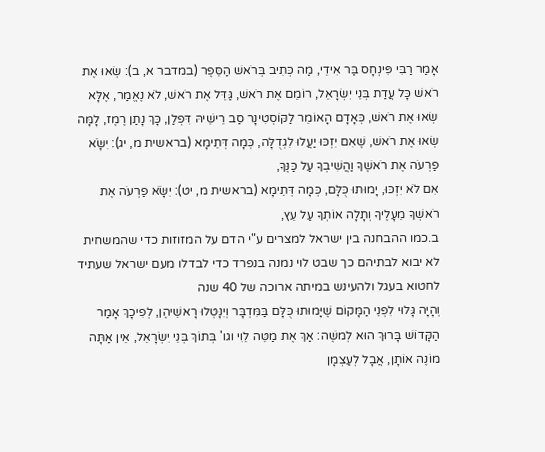אָמַר רַבִּי פִּינְחָס בַּר אִידֵי, מַה כְּתִיב בְּרֹאשׁ הַסֵּפֶר (במדבר א, ב): שְׂאוּ אֶת רֹאשׁ כָּל עֲדַת בְּנֵי יִשְׂרָאֵל, רוֹמֵם אֶת רֹאשׁ, גַּדֵּל אֶת רֹאשׁ, לֹא נֶאֱמַר, אֶלָּא שְׂאוּ אֶת רֹאשׁ, כְּאָדָם הָאוֹמֵר לַקּוֹסְטִינָר סַב רֵישֵׁיהּ דִּפְלַן, כָּךְ נָתַן רֶמֶז, לָמָּה שְׂאוּ אֶת רֹאשׁ, שֶׁאִם יִזְכּוּ יַעֲלוּ לִגְדֻלָּה, כְּמָה דְּתֵימָא (בראשית מ, יג): יִשָֹּׂא פַרְעֹה אֶת רֹאשֶׁךָ וַהֲשִׁיבְךָ עַל כַּנֶּךָ,
אִם לֹא יִזְכּוּ, יָמוּתוּ כֻּלָּם, כְּמָה דְּתֵימָא (בראשית מ, יט): יִשָֹּׂא פַרְעֹה אֶת רֹאשְׁךָ מֵעָלֶיךָ וְתָלָה אוֹתְךָ עַל עֵץ,
ב.כמו ההבחנה בין ישראל למצרים ע"י הדם על המזוזות כדי שהמשחית לא יבוא לבתיהם כך שבט לוי נמנה בנפרד כדי לבדלו מעם ישראל שעתיד לחטוא בעגל ולהעינש במיתה ארוכה של 40 שנה
וְהָיָה גָּלוּי לִפְנֵי הַמָּקוֹם שֶׁיָּמוּתוּ כֻּלָּם בַּמִּדְבָּר וְיִנָּטְלוּ רָאשֵׁיהֶן, לְפִיכָךְ אָמַר הַקָּדוֹשׁ בָּרוּךְ הוּא לְמשֶׁה: אַךְ אֶת מַטֵּה לֵוִי וגו' בְּתוֹךְ בְּנֵי יִשְׂרָאֵל, אֵין אַתָּה מוֹנֶה אוֹתָן, אֲבָל לְעַצְמָן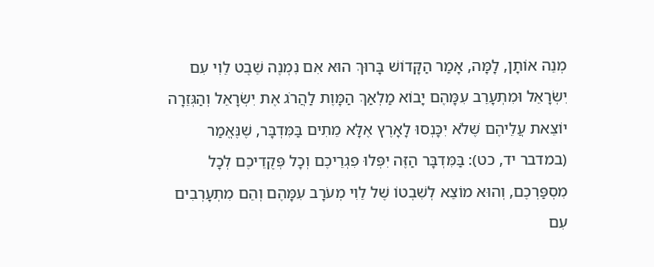מְנֵה אוֹתָן, לָמָּה, אָמַר הַקָּדוֹשׁ בָּרוּךְ הוּא אִם נִמְנֶה שֵׁבֶט לֵוִי עִם יִשְׂרָאֵל וּמִתְעָרֵב עִמָּהֶם יָבוֹא מַלְאַךְ הַמָּוֶת לַהֲרֹג אֶת יִשְׂרָאֵל וְהַגְּזֵרָה יוֹצֵאת עֲלֵיהֶם שֶׁלֹא יִכָּנְסוּ לָאָרֶץ אֶלָּא מֵתִים בַּמִּדְבָּר, שֶׁנֶּאֱמַר (במדבר יד, כט): בַּמִּדְבָּר הַזֶּה יִפְּלוּ פִגְרֵיכֶם וְכָל פְּקֻדֵיכֶם לְכָל מִסְפַּרְכֶם, וְהוּא מוֹצֵא לְשִׁבְטוֹ שֶׁל לֵוִי מְעֹרָב עִמָּהֶם וְהֵם מִתְעָרְבִים עִם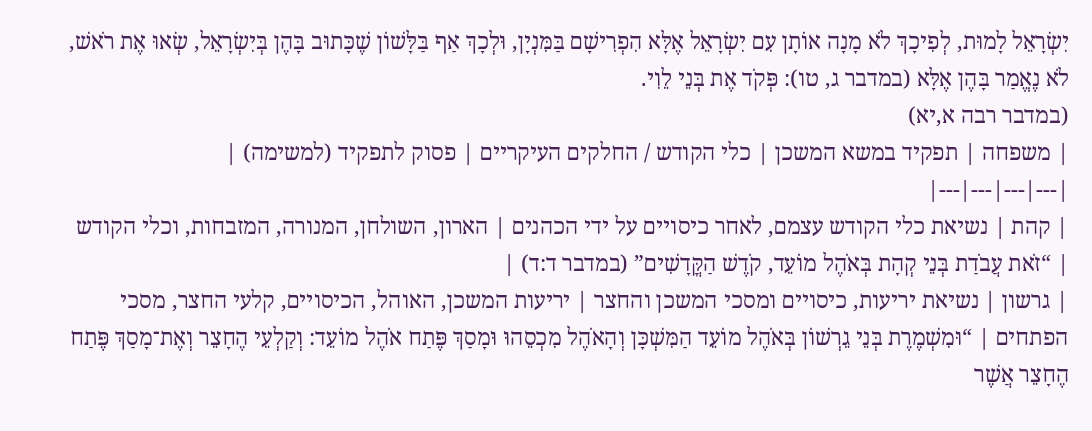יִשְׂרָאֵל לָמוּת, לְפִיכָךְ לֹא מָנָה אוֹתָן עִם יִשְׂרָאֵל אֶלָּא הִפְרִישָׁם בַּמִּנְיָן, וּלְכָךְ אַף בַּלָּשׁוֹן שֶׁכָּתוּב בָּהֶן בְּיִשְׂרָאֵל, שְׂאוּ אֶת רֹאשׁ, לֹא נֶאֱמַר בָּהֶן אֶלָּא (במדבר ג, טו): פְּקֹד אֶת בְּנֵי לֵוִי.
(במדבר רבה א,יא)
| משפחה | תפקיד במשא המשכן | כלי הקודש / החלקים העיקריים | פסוק לתפקיד (למשימה) |
|---|---|---|---|
| קהת | נשיאת כלי הקודש עצמם, לאחר כיסויים על ידי הכהנים | הארון, השולחן, המנורה, המזבחות, וכלי הקודש | “זֹאת עֲבֹדַת בְּנֵי קְהָת בְּאֹהֶל מוֹעֵד, קֹדֶשׁ הַקֳּדָשִׁים” (במדבר ד:ד) |
| גרשון | נשיאת יריעות, כיסויים ומסכי המשכן והחצר | יריעות המשכן, האוהל, הכיסויים, קלעי החצר, מסכי הפתחים | “וּמִשְׁמֶרֶת בְּנֵי גֵרְשׁוֹן בְּאֹהֶל מוֹעֵד הַמִּשְׁכָּן וְהָאֹהֶל מִכְסֵהוּ וּמָסַךְ פֶּתַח אֹהֶל מוֹעֵד: וְקַלְעֵי הֶחָצֵר וְאֶת־מָסַךְ פֶּתַח הֶחָצֵר אֲשֶׁר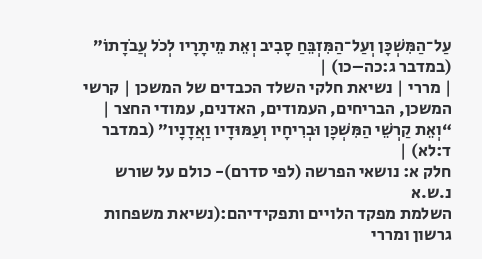עַל־הַמִּשְׁכָּן וְעַל־הַמִּזְבֵּחַ סָבִיב וְאֵת מֵיתָרָיו לְכֹל עֲבֹדָתוֹ” (במדבר ג:כה–כו) |
| מררי | נשיאת חלקי השלד הכבדים של המשכן | קרשי המשכן, הבריחים, העמודים, האדנים, עמודי החצר | “וְאֵת קַרְשֵׁי הַמִּשְׁכָּן וּבְרִיחָיו וְעַמּוּדָיו וַאֲדָנָיו” (במדבר ד:לא) |
חלק א: נושאי הפרשה (לפי סדרם)- כולם על שורש נ.ש.א
השלמת מפקד הלויים ותפקידיהם:(נשיאת משפחות גרשון ומררי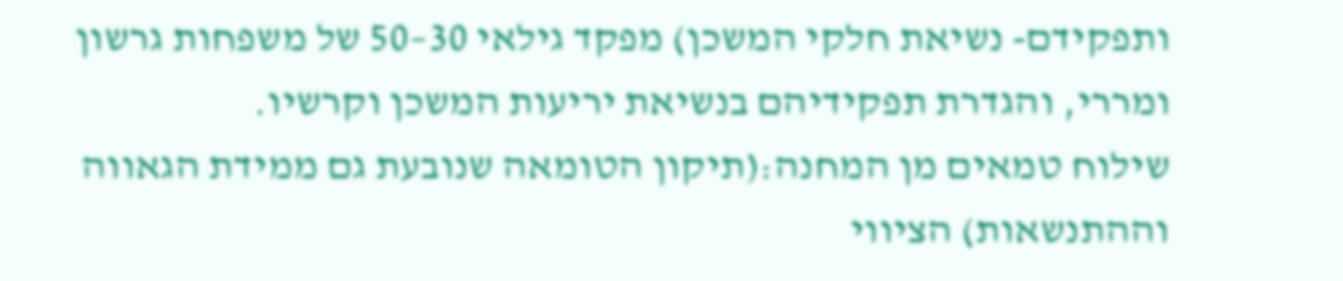ותפקידם- נשיאת חלקי המשכן) מפקד גילאי 30–50 של משפחות גרשון ומררי, והגדרת תפקידיהם בנשיאת יריעות המשכן וקרשיו.
שילוח טמאים מן המחנה:(תיקון הטומאה שנובעת גם ממידת הגאווה וההתנשאות) הציווי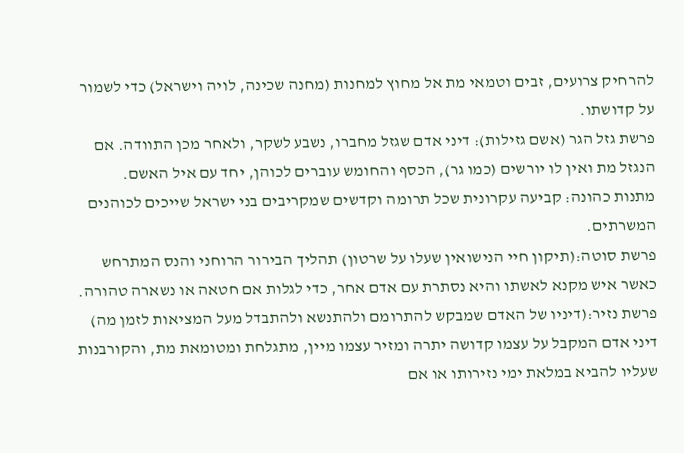להרחיק צרועים, זבים וטמאי מת אל מחוץ למחנות (מחנה שכינה, לויה וישראל) כדי לשמור על קדושתו.
פרשת גזל הגר (אשם גזילות): דיני אדם שגזל מחברו, נשבע לשקר, ולאחר מכן התוודה. אם הנגזל מת ואין לו יורשים (כמו גר), הכסף והחומש עוברים לכוהן, יחד עם איל האשם.
מתנות כהונה: קביעה עקרונית שכל תרומה וקדשים שמקריבים בני ישראל שייכים לכוהנים המשרתים.
פרשת סוטה:(תיקון חיי הנישואין שעלו על שרטון) תהליך הבירור הרוחני והנס המתרחש כאשר איש מקנא לאשתו והיא נסתרת עם אדם אחר, כדי לגלות אם חטאה או נשארה טהורה.
פרשת נזיר:(דיניו של האדם שמבקש להתרומם ולהתנשא ולהתבדל מעל המציאות לזמן מה) דיני אדם המקבל על עצמו קדושה יתרה ומזיר עצמו מיין, מתגלחת ומטומאת מת, והקורבנות שעליו להביא במלאת ימי נזירותו או אם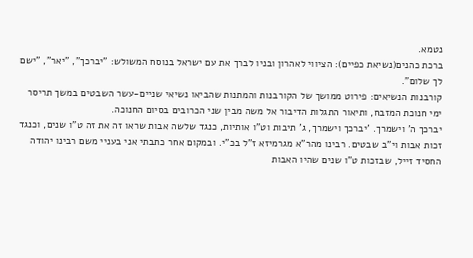נטמא.
ברכת כהנים(נשיאת כפיים): הציווי לאהרון ובניו לברך את עם ישראל בנוסח המשולש: "יברכך", "יאר", "ישם לך שלום".
קורבנות הנשיאים: פירוט ממושך של הקורבנות והמתנות שהביאו נשיאי שניים-עשר השבטים במשך תריסר ימי חנוכת המזבח, ותיאור התגלות הדיבור אל משה מבין שני הכרובים בסיום החנוכה.
יברכך ה' וישמרך. 'יברכך וישמרך, ג' תיבות וט"ו אותיות, כנגד שלשה אבות שראו זה את זה ט"ו שנים, וכנגד זכות אבות וי"ב שבטים. רבינו מהר"א מגרמיזא ז"ל בכ"י. ובמקום אחר כתבתי אני בעניי משם רבינו יהודה החסיד זייל, שבזכות ט"ו שנים שהיו האבות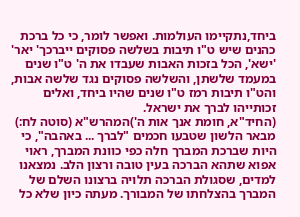ביחד,נתקיימו העולמות. ואפשר לומר, כי כל ברכת כהנים שיש ט"ו תיבות בשלשה פסוקים ייברכך' יאר' 'ישא', הכל בזכות האבות שעבדו את ה' ט"ו שנים במעמד שלשתן, והשלשה פסוקים נגד שלשה אבות, והט"ו תיבות רמז ט"ו שנים שהיו ביחד, ואלים זכותייהו לברך את ישראל.
(החיד"א, חומת אנך אות ה')המהרש"א (סוטה לח:) מבאר הלשון שטבעו חכמים "לברך ... באהבה", כי היות שברכת המברך חלה כפי כוונת המברך, ראוי אפוא שתהא הברכה בעין טובה ורצון הלב. נמצאנו למדים, שסגולת הברכה תלויה ברצונו השלם של המברך בהצלחתו של המבורך. מעתה כיון שלא כל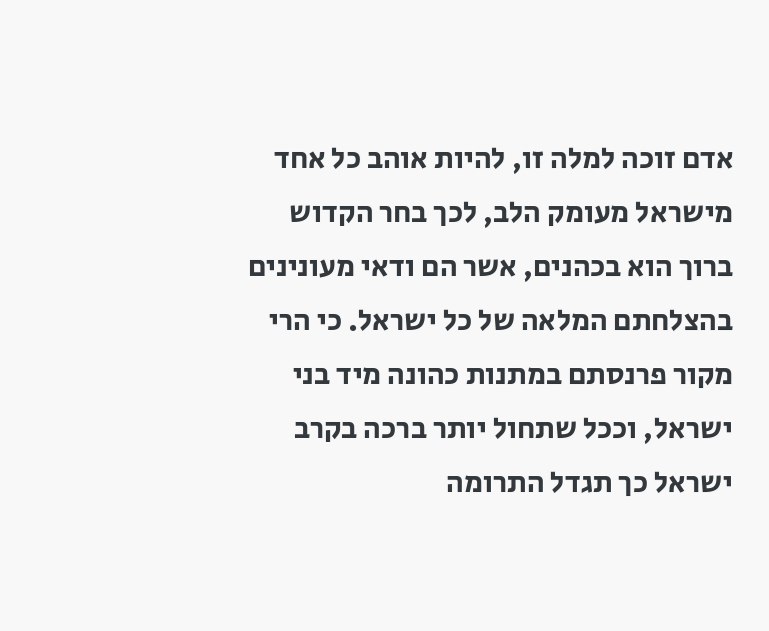אדם זוכה למלה זו, להיות אוהב כל אחד מישראל מעומק הלב, לכך בחר הקדוש ברוך הוא בכהנים, אשר הם ודאי מעונינים בהצלחתם המלאה של כל ישראל. כי הרי מקור פרנסתם במתנות כהונה מיד בני ישראל, וככל שתחול יותר ברכה בקרב ישראל כך תגדל התרומה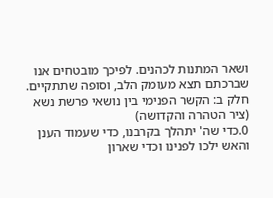ושאר המתנות לכהנים. לפיכך מובטחים אנו שברכתם תצא מעומק הלב, וסופה שתתקיים.
חלק ב: הקשר הפנימי בין נושאי פרשת נשא (ציר הטהרה והקדושה)
0.כדי שה' יתהלך בקרבנו, כדי שעמוד הענן והאש ילכו לפנינו וכדי שארון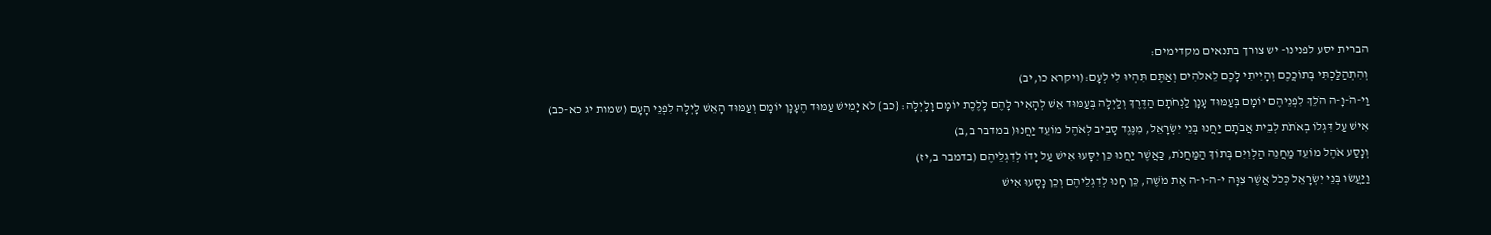הברית יסע לפנינו- יש צורך בתנאים מקדימים:
וְהִתְהַלַּכְתִּי בְּתוֹכֲכֶם וְהָיִיתִי לָכֶם לֵאלֹהִים וְאַתֶּם תִּהְיוּ לִי לְעָם:(ויקרא כו,יב)
וַי-הֹ-וָ-ה הֹלֵךְ לִפְנֵיהֶם יוֹמָם בְּעַמּוּד עָנָן לַנְחֹתָם הַדֶּרֶךְ וְלַיְלָה בְּעַמּוּד אֵשׁ לְהָאִיר לָהֶם לָלֶכֶת יוֹמָם וָלָיְלָה: {כב} לֹא יָמִישׁ עַמּוּד הֶעָנָן יוֹמָם וְעַמּוּד הָאֵשׁ לָיְלָה לִפְנֵי הָעָם (שמות יג כא-כב)
אִישׁ עַל דִּגְלוֹ בְאֹתֹת לְבֵית אֲבֹתָם יַחֲנוּ בְּנֵי יִשְׂרָאֵל, מִנֶּגֶד סָבִיב לְאֹהֶל מוֹעֵד יַחֲנוּ( במדבר ב,ב)
וְנָסַע אֹהֶל מוֹעֵד מַחֲנֵה הַלְוִיִּם בְּתוֹךְ הַמַּחֲנֹת, כַּאֲשֶׁר יַחֲנוּ כֵּן יִסָּעוּ אִישׁ עַל יָדוֹ לְדִגְלֵיהֶם (בדמבר ב,יז)
וַיַּעֲשׂוּ בְּנֵי יִשְׂרָאֵל כְּכֹל אֲשֶׁר צִוָּה י-ה-ו-ה אֶת מֹשֶׁה, כֵּן חָנוּ לְדִגְלֵיהֶם וְכֵן נָסָעוּ אִישׁ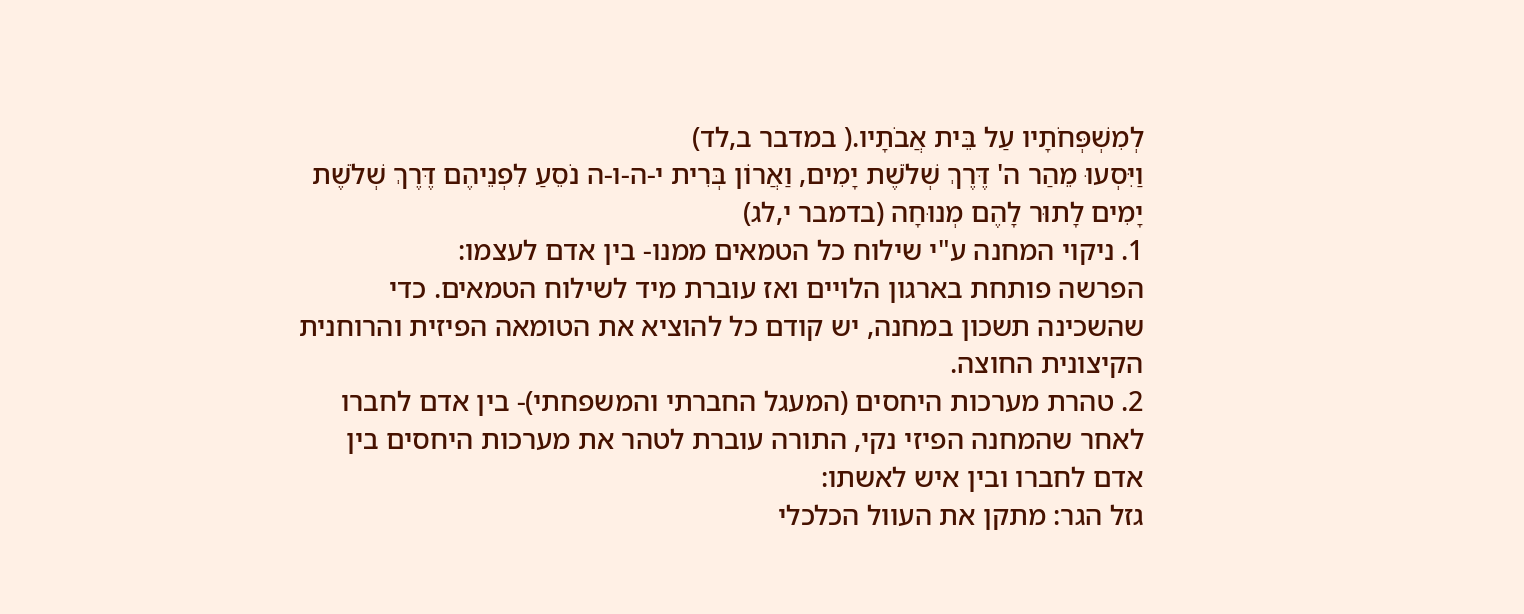לְמִשְׁפְּחֹתָיו עַל בֵּית אֲבֹתָיו.( במדבר ב,לד)
וַיִּסְעוּ מֵהַר ה' דֶּרֶךְ שְׁלֹשֶׁת יָמִים, וַאֲרוֹן בְּרִית י-ה-ו-ה נֹסֵעַ לִפְנֵיהֶם דֶּרֶךְ שְׁלֹשֶׁת יָמִים לָתוּר לָהֶם מְנוּחָה (בדמבר י,לג)
1. ניקוי המחנה ע"י שילוח כל הטמאים ממנו- בין אדם לעצמו:
הפרשה פותחת בארגון הלויים ואז עוברת מיד לשילוח הטמאים. כדי שהשכינה תשכון במחנה, יש קודם כל להוציא את הטומאה הפיזית והרוחנית הקיצונית החוצה.
2. טהרת מערכות היחסים (המעגל החברתי והמשפחתי)- בין אדם לחברו
לאחר שהמחנה הפיזי נקי, התורה עוברת לטהר את מערכות היחסים בין אדם לחברו ובין איש לאשתו:
גזל הגר: מתקן את העוול הכלכלי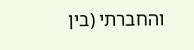והחברתי (בין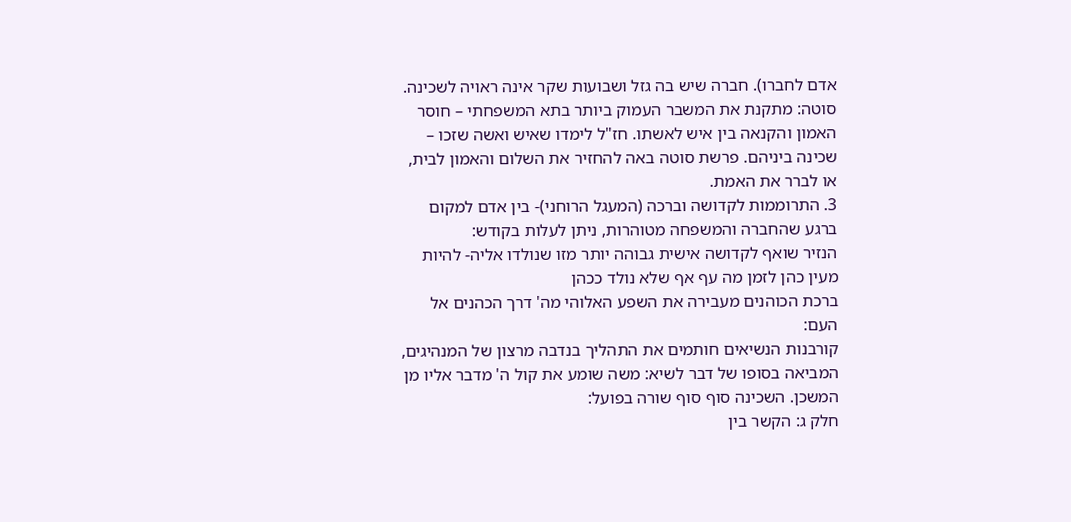אדם לחברו). חברה שיש בה גזל ושבועות שקר אינה ראויה לשכינה.
סוטה: מתקנת את המשבר העמוק ביותר בתא המשפחתי – חוסר האמון והקנאה בין איש לאשתו. חז"ל לימדו שאיש ואשה שזכו – שכינה ביניהם. פרשת סוטה באה להחזיר את השלום והאמון לבית, או לברר את האמת.
3. התרוממות לקדושה וברכה (המעגל הרוחני)- בין אדם למקום
ברגע שהחברה והמשפחה מטוהרות, ניתן לעלות בקודש:
הנזיר שואף לקדושה אישית גבוהה יותר מזו שנולדו אליה- להיות מעין כהן לזמן מה עף אף שלא נולד ככהן
ברכת הכוהנים מעבירה את השפע האלוהי מה' דרך הכהנים אל העם:
קורבנות הנשיאים חותמים את התהליך בנדבה מרצון של המנהיגים, המביאה בסופו של דבר לשיא: משה שומע את קול ה' מדבר אליו מן המשכן. השכינה סוף סוף שורה בפועל:
חלק ג: הקשר בין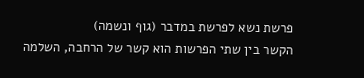פרשת נשא לפרשת במדבר (גוף ונשמה)
הקשר בין שתי הפרשות הוא קשר של הרחבה, השלמה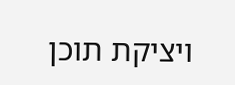ויציקת תוכן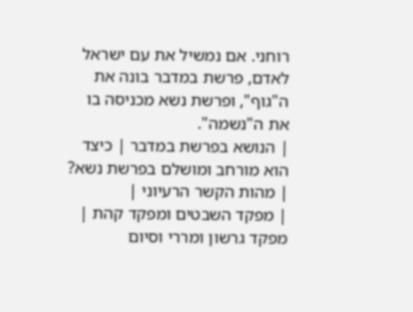רוחני. אם נמשיל את עם ישראל לאדם, פרשת במדבר בונה את ה"גוף", ופרשת נשא מכניסה בו את ה"נשמה".
| הנושא בפרשת במדבר | כיצד הוא מורחב ומושלם בפרשת נשא? | מהות הקשר הרעיוני |
| מפקד השבטים ומפקד קהת | מפקד גרשון ומררי וסיום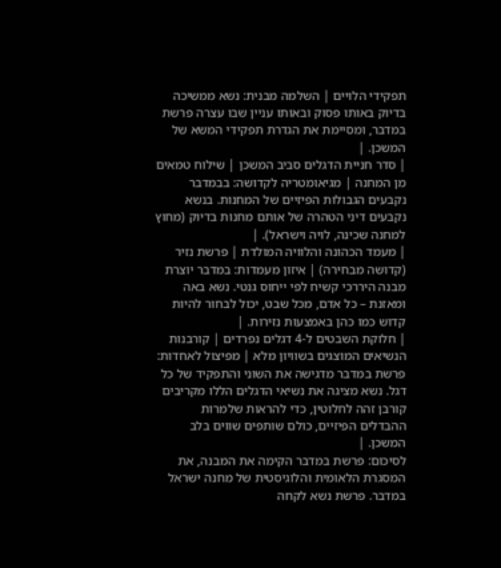תפקידי הלויים | השלמה מבנית: נשא ממשיכה בדיוק באותו פסוק ובאותו עניין שבו עצרה פרשת במדבר, ומסיימת את הגדרת תפקידי המשא של המשכן. |
| סדר חניית הדגלים סביב המשכן | שילוח טמאים מן המחנה | מגיאומטריה לקדושה: בבמדבר נקבעים הגבולות הפיזיים של המחנות. בנשא נקבעים דיני הטהרה של אותם מחנות בדיוק (מחוץ למחנה שכינה, לויה וישראל). |
| מעמד הכהונה והלוויה המולדת | פרשת נזיר (קדושה מבחירה) | איזון מעמדות: במדבר יוצרת מבנה היררכי קשיח לפי ייחוס גנטי. נשא באה ומאזנת – כל אדם, מכל שבט, יכול לבחור להיות קדוש כמו כהן באמצעות נזירות. |
| חלוקת השבטים ל-4 דגלים נפרדים | קורבנות הנשיאים המוצגים בשוויון מלא | מפיצול לאחדות: פרשת במדבר מדגישה את השוני והתפקיד של כל דגל. נשא מציגה את נשיאי הדגלים הללו מקריבים קורבן זהה לחלוטין, כדי להראות שלמרות ההבדלים הפיזיים, כולם שותפים שווים בלב המשכן. |
לסיכום: פרשת במדבר הקימה את המבנה, את המסגרת הלאומית והלוגיסטית של מחנה ישראל במדבר. פרשת נשא לקחה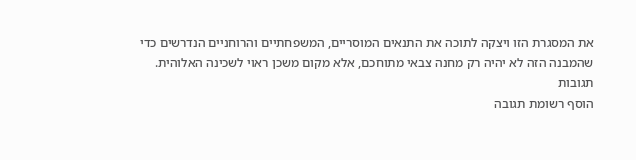את המסגרת הזו ויצקה לתוכה את התנאים המוסריים, המשפחתיים והרוחניים הנדרשים כדי שהמבנה הזה לא יהיה רק מחנה צבאי מתוחכם, אלא מקום משכן ראוי לשכינה האלוהית.
תגובות
הוסף רשומת תגובה